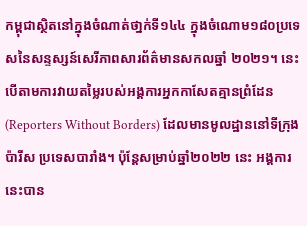កម្ពុជាស្ថិតនៅក្នុងចំណាត់ថា្នក់ទី១៤៤ ក្នុងចំណោម១៨០ប្រទេសនៃសន្ទស្សន៍សេរីភាពសារព័ត៌មានសកលឆ្នាំ ២០២១។ នេះបើតាមការវាយតម្លៃរបស់អង្គការអ្នកកាសែតគ្មានព្រំដែន (Reporters Without Borders) ដែលមានមូលដ្ឋាននៅទីក្រុងប៉ារីស ប្រទេសបារាំង។ ប៉ុន្តែសម្រាប់ឆ្នាំ២០២២ នេះ អង្គការនេះបាន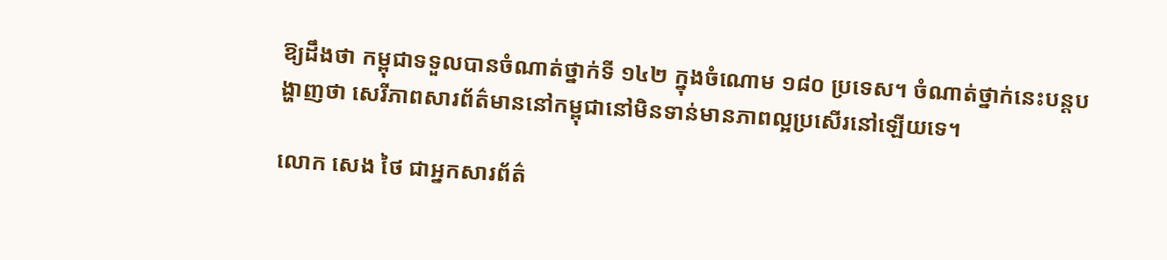ឱ្យដឹងថា កម្ពុជាទទួលបានចំណាត់ថ្នាក់ទី ១៤២ ក្នុងចំណោម ១៨០ ប្រទេស។ ចំណាត់ថ្នាក់នេះបន្តបង្ហាញថា សេរីភាពសារព័ត៌មាននៅកម្ពុជានៅមិនទាន់មានភាពល្អប្រសើរនៅឡើយទេ។

លោក សេង ថៃ ជាអ្នកសារព័ត៌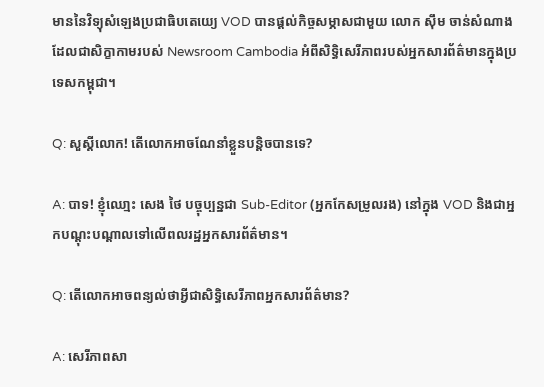មាននៃវិទ្យុសំឡេងប្រជាធិបតេយ្យេ VOD បានផ្តល់កិច្ចសម្ភាសជាមួយ លោក ស៊ឹម ចាន់សំណាងដែលជាសិក្ខាកាមរបស់ Newsroom Cambodia អំពីសិទិ្ធសេរីភាពរបស់អ្នកសារព័ត៌មានក្នុងប្រទេសកម្ពុជា។

Q: សួស្តីលោក! តើលោកអាចណែនាំខ្លួនបន្តិចបានទេ?

A: បាទ! ខ្ញុំឈោ្មះ សេង ថៃ បច្ចុប្បន្នជា Sub-Editor (អ្នកកែសម្រូលរង) នៅក្នុង VOD និងជាអ្នកបណ្តុះបណ្តាលទៅលើពលរដ្ឋអ្នកសារព័ត៌មាន។

Q: តើលោកអាចពន្យល់ថាអ្វីជាសិទិ្ធសេរីភាពអ្នកសារព័ត៌មាន?

A: សេរីភាពសា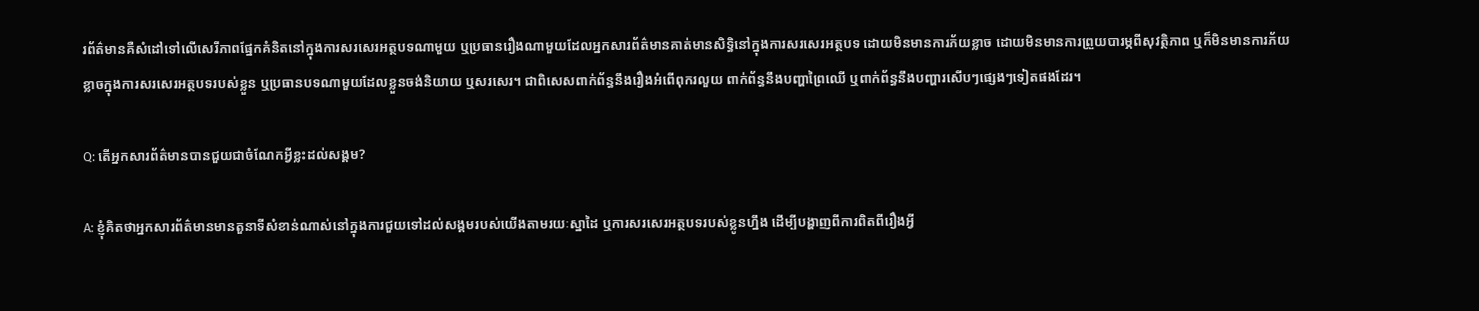រព័ត៌មានគឺសំដៅទៅលើសេរីភាពផ្នែកគំនិតនៅក្នុងការសរសេរអត្ថបទណាមួយ ឬប្រធានរឿងណាមួយដែលអ្នកសារព័ត៌មានគាត់មានសិទ្ធិនៅក្នុងការសរសេរអត្ថបទ ដោយមិនមានការភ័យខ្លាច ដោយមិនមានការព្រួយបារម្ភពីសុវត្ថិភាព ឬក៏មិនមានការភ័យខ្លាចក្នុងការសរសេរអត្ថបទរបស់ខ្លួន ឬប្រធានបទណាមួយដែលខ្លួនចង់និយាយ ឬសរសេរ។ ជាពិសេសពាក់ព័ន្ធនឹងរឿងអំពើពុករលួយ ពាក់ព័ន្ធនឹងបញ្ហាព្រៃឈើ ឬពាក់ព័ន្ធនឹងបញ្ហារសើបៗផ្សេងៗទៀតផងដែរ។

Q: តើអ្នកសារព័ត៌មានបានជួយជាចំណែកអ្វីខ្លះដល់សង្គម?

A: ខ្ញុំគិតថាអ្នកសារព័ត៌មានមានតួនាទីសំខាន់ណាស់នៅក្នុងការជួយទៅដល់សង្គមរបស់យើងតាមរយៈស្នាដៃ ឬការសរសេរអត្ថបទរបស់ខ្លូនហ្នឹង ដើម្បីបង្ហាញពីការពិតពីរឿងអ្វី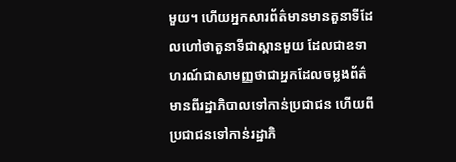មួយ។ ហើយអ្នកសារព័ត៌មានមានតួនាទីដែលហៅថាតួនាទីជាស្ពានមួយ ដែលជាឧទាហរណ៍ជាសាមញ្ញថាជាអ្នកដែលចម្លងព័ត៌មានពីរដ្ឋាភិបាលទៅកាន់ប្រជាជន ហើយពីប្រជាជនទៅកាន់រដ្ឋាភិ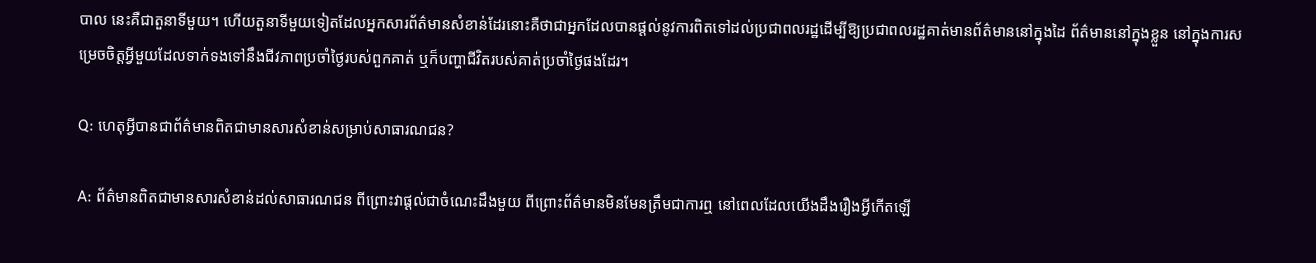បាល នេះគឺជាតួនាទីមួយ។ ហើយតួនាទីមួយទៀតដែលអ្នកសារព័ត៌មានសំខាន់ដែរនោះគឺថាជាអ្នកដែលបានផ្តល់នូវការពិតទៅដល់ប្រជាពលរដ្ឋដើម្បីឱ្យប្រជាពលរដ្ឋគាត់មានព័ត៌មាននៅក្នុងដៃ ព័ត៌មាននៅក្នុងខ្លួន នៅក្នុងការសម្រេចចិត្តអ្វីមួយដែលទាក់ទងទៅនឹងជីវភាពប្រចាំថ្ងៃរបស់ពួកគាត់ ឬក៏បញ្ហាជីវិតរបស់គាត់ប្រចាំថ្ងៃផងដែរ។

Q: ហេតុអ្វីបានជាព័ត៌មានពិតជាមានសារសំខាន់សម្រាប់សាធារណជន?

A: ព័ត៌មានពិតជាមានសារសំខាន់ដល់សាធារណជន ពីព្រោះវាផ្តល់ជាចំណេះដឹងមួយ ពីព្រោះព័ត៌មានមិនមែនត្រឹមជាការឮ នៅពេលដែលយើងដឹងរឿងអ្វីកើតឡើ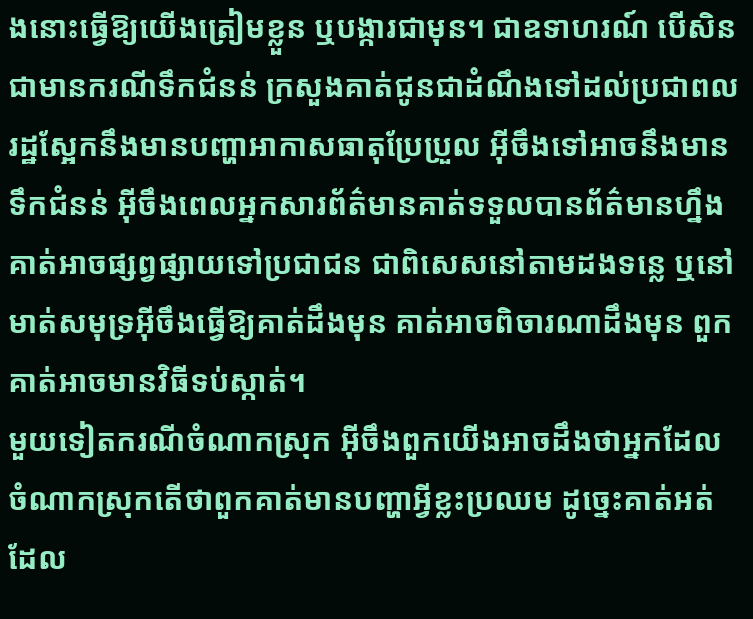ងនោះធ្វើឱ្យយើងត្រៀមខ្លួន ឬបង្ការជាមុន។ ជាឧទាហរណ៍ បើសិនជាមានករណីទឹកជំនន់ ក្រសួងគាត់ជូនជាដំណឹងទៅដល់ប្រជាពលរដ្ឋស្អែកនឹងមានបញ្ហាអាកាសធាតុប្រែប្រួល អ៊ីចឹងទៅអាចនឹងមានទឹកជំនន់ អ៊ីចឹងពេលអ្នកសារព័ត៌មានគាត់ទទួលបានព័ត៌មានហ្នឹង គាត់អាចផ្សព្វផ្សាយទៅប្រជាជន ជាពិសេសនៅតាមដងទន្លេ ឬនៅមាត់សមុទ្រអ៊ីចឹងធ្វើឱ្យគាត់ដឹងមុន គាត់អាចពិចារណាដឹងមុន ពួកគាត់អាចមានវិធីទប់ស្កាត់។
មួយទៀតករណីចំណាកស្រុក អ៊ីចឹងពួកយើងអាចដឹងថាអ្នកដែលចំណាកស្រុកតើថាពួកគាត់មានបញ្ហាអ្វីខ្លះប្រឈម ដូច្នេះគាត់អត់ដែល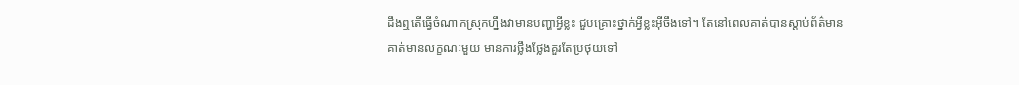ដឹងឮតើធ្វើចំណាកស្រុកហ្នឹងវាមានបញ្ហាអ្វីខ្លះ ជួបគ្រោះថ្នាក់អ្វីខ្លះអ៊ីចឹងទៅ។ តែនៅពេលគាត់បានស្តាប់ព័ត៌មាន គាត់មានលក្ខណៈមួយ មានការថ្លឹងថ្លែងគួរតែប្រថុយទៅ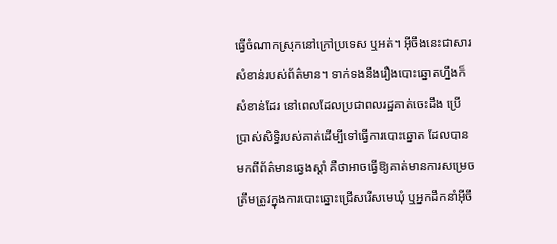ធ្វើចំណាកស្រុកនៅក្រៅប្រទេស ឬអត់។ អ៊ីចឹងនេះជាសារសំខាន់របស់ព័ត៌មាន។ ទាក់ទងនឹងរឿងបោះឆ្នោតហ្នឹងក៏សំខាន់ដែរ នៅពេលដែលប្រជាពលរដ្ឋគាត់ចេះដឹង ប្រើប្រាស់សិទ្ធិរបស់គាត់ដើម្បីទៅធ្វើការបោះឆ្នោត ដែលបានមកពីព័ត៌មានឆ្វេងស្តាំ គឺថាអាចធ្វើឱ្យគាត់មានការសម្រេចត្រឹមត្រូវក្នុងការបោះឆ្នោះជ្រើសរើសមេឃុំ ឬអ្នកដឹកនាំអ៊ីចឹ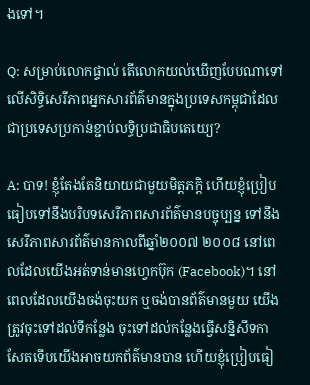ងទៅ។

Q: សម្រាប់លោកផ្ទាល់ តើលោកយល់ឃើញបែបណាទៅលើសិទ្ធិសេរីភាពអ្នកសារព័ត៌មានក្នុងប្រទេសកម្ពុជាដែលជាប្រទេសប្រកាន់ខ្ជាប់លទិ្ធប្រជាធិបតេយ្យេ?

A: បាទ! ខ្ញុំតែងតែនិយាយជាមួយមិត្តភក្តិ ហើយខ្ញុំប្រៀបធៀបទៅនឹងបរិបទសេរីភាពសារព័ត៌មានបច្ចុប្បន្ន ទៅនឹងសេរីភាពសារព័ត៌មានកាលពីឆ្នាំ២០០៧ ២០០៨ នៅពេលដែលយើងអត់ទាន់មានហ្វេកប៊ុក (Facebook)។ នៅពេលដែលយើងចង់ចុះយក ឬចង់បានព័ត៌មានមួយ យើងត្រូវចុះទៅដល់ទីកន្លែង ចុះទៅដល់កន្លែងធ្វើសន្និសីទកាសែតទើបយើងអាចយកព័ត៌មានបាន ហើយខ្ញុំប្រៀបធៀ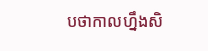បថាកាលហ្នឹងសិ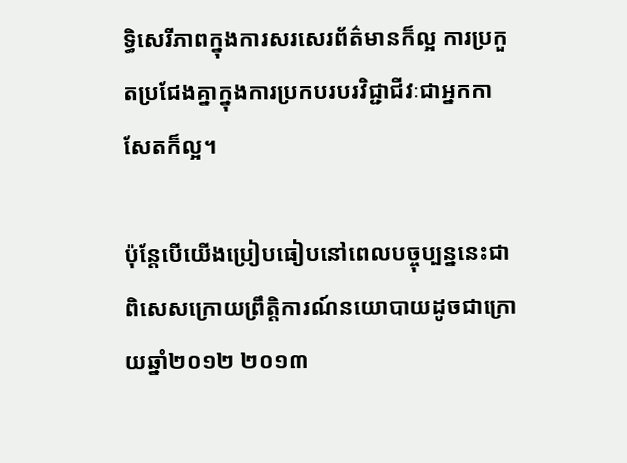ទ្ធិសេរីភាពក្នុងការសរសេរព័ត៌មានក៏ល្អ ការប្រកួតប្រជែងគ្នាក្នុងការប្រកបរបរវិជ្ជាជីវៈជាអ្នកកាសែតក៏ល្អ។

ប៉ុន្តែបើយើងប្រៀបធៀបនៅពេលបច្ចុប្បន្ននេះជាពិសេសក្រោយព្រឹត្តិការណ៍នយោបាយដូចជាក្រោយឆ្នាំ២០១២ ២០១៣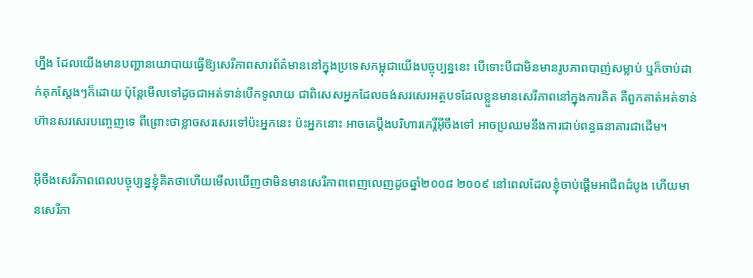ហ្នឹង ដែលយើងមានបញ្ហានយោបាយធ្វើឱ្យសេរីភាពសារព័ត៌មាននៅក្នុងប្រទេសកម្ពុជាយើងបច្ចុប្បន្ននេះ បើទោះបីជាមិនមានរូបភាពបាញ់សម្លាប់ ឬក៏ចាប់ដាក់គុកស្តែងៗក៏ដោយ ប៉ុន្តែមើលទៅដូចជាអត់ទាន់បើកទូលាយ ជាពិសេសអ្នកដែលចង់សរសេរអត្ថបទដែលខ្លួនមានសេរីភាពនៅក្នុងការគិត គឺពួកគាត់អត់ទាន់ហ៊ានសរសេរបញ្ចេញទេ ពីព្រោះថាខ្លាចសរសេរទៅប៉ះអ្នកនេះ ប៉ះអ្នកនោះ អាចគេប្តឹងបរិហារកេរ្តិ៍អ៊ីចឹងទៅ អាចប្រឈមនឹងការជាប់ពន្ធធនាគារជាដើម។

អ៊ីចឹងសេរីភាពពេលបច្ចុប្បន្នខ្ញុំគិតថាហើយមើលឃើញថាមិនមានសេរីភាពពេញលេញដូចឆ្នាំ២០០៨ ២០០៩ នៅពេលដែលខ្ញុំចាប់ផ្តើមអាជីពដំបូង ហើយមានសេរីភា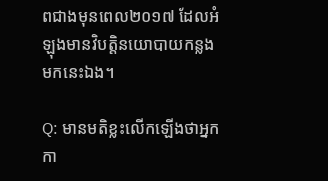ពជាងមុនពេល២០១៧ ដែលអំឡុងមានវិបត្តិនយោបាយកន្លងមកនេះឯង។

Q: មានមតិខ្លះលើកឡើងថាអ្នកកា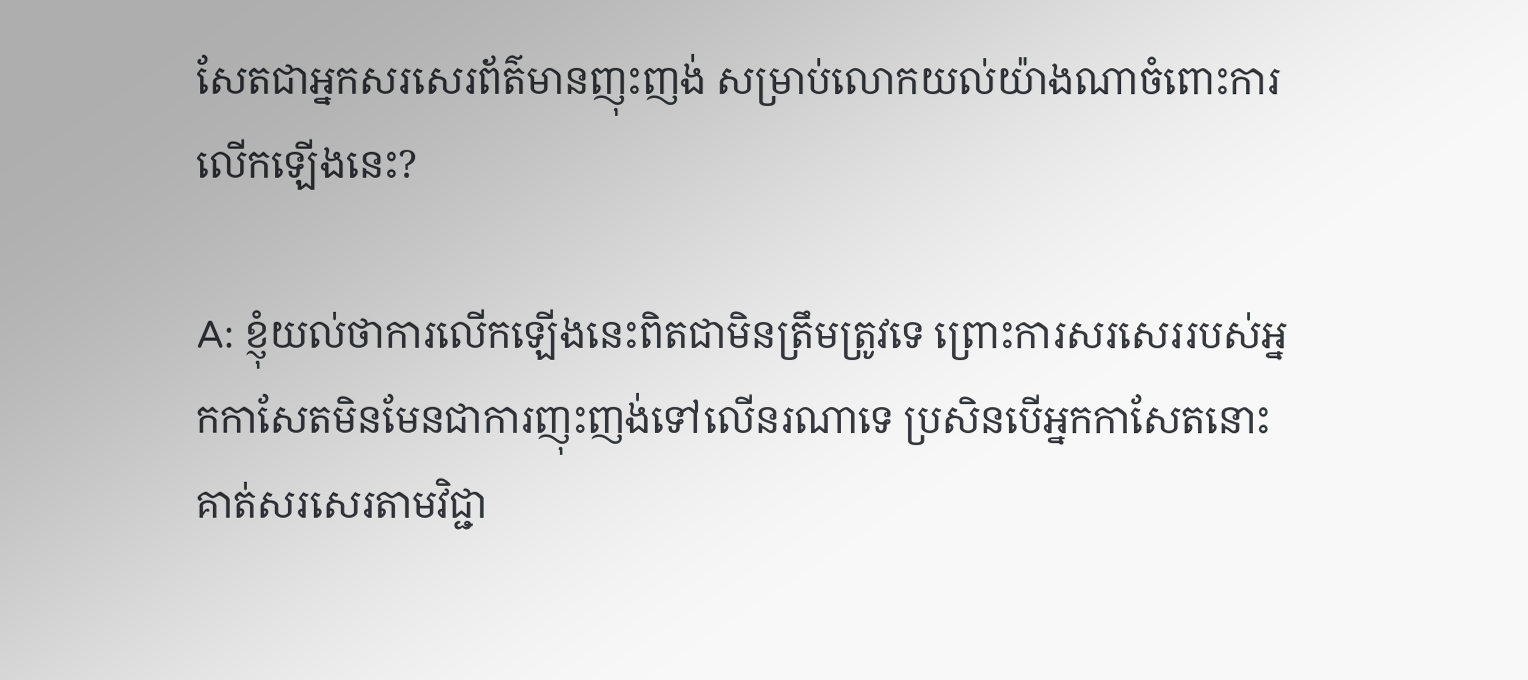សែតជាអ្នកសរសេរព័ត៌មានញុះញង់ សម្រាប់លោកយល់យ៉ាងណាចំពោះការលើកឡើងនេះ?

A: ខ្ញុំយល់ថាការលើកឡើងនេះពិតជាមិនត្រឹមត្រូវទេ ព្រោះការសរសេររបស់អ្នកកាសែតមិនមែនជាការញុះញង់ទៅលើនរណាទេ ប្រសិនបើអ្នកកាសែតនោះគាត់សរសេរតាមវិជ្ជា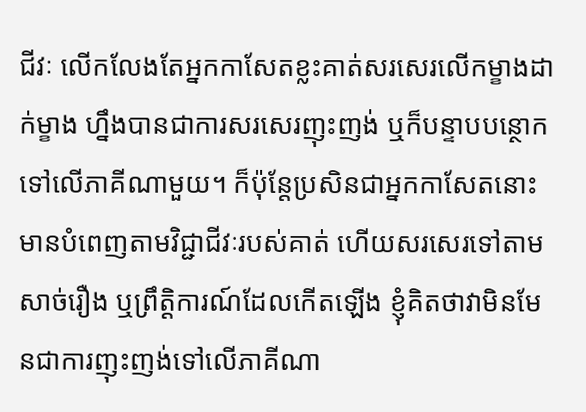ជីវៈ លើកលែងតែអ្នកកាសែតខ្លះគាត់សរសេរលើកម្ខាងដាក់ម្ខាង ហ្នឹងបានជាការសរសេរញុះញង់ ឬក៏បន្ទាបបន្ថោកទៅលើភាគីណាមួយ។ ក៏ប៉ុន្តែប្រសិនជាអ្នកកាសែតនោះមានបំពេញតាមវិជ្ជាជីវៈរបស់គាត់ ហើយសរសេរទៅតាមសាច់រឿង ឬព្រឹត្តិការណ៍ដែលកើតឡើង ខ្ញុំគិតថាវាមិនមែនជាការញុះញង់ទៅលើភាគីណា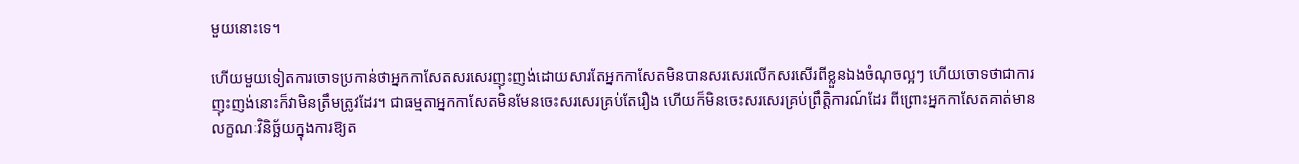មួយនោះទេ។

ហើយមួយទៀតការចោទប្រកាន់ថាអ្នកកាសែតសរសេរញុះញង់ដោយសារតែអ្នកកាសែតមិនបានសរសេរលើកសរសើរពីខ្លួនឯងចំណុចល្អៗ ហើយចោទថាជាការញុះញង់នោះក៏វាមិនត្រឹមត្រូវដែរ។ ជាធម្មតាអ្នកកាសែតមិនមែនចេះសរសេរគ្រប់តែរឿង ហើយក៏មិនចេះសរសេរគ្រប់ព្រឹត្តិការណ៍ដែរ ពីព្រោះអ្នកកាសែតគាត់មានលក្ខណៈវិនិច្ឆ័យក្នុងការឱ្យត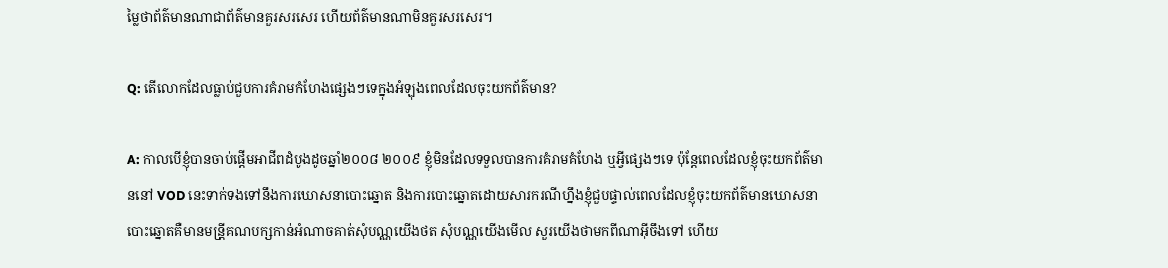ម្លៃថាព័ត៌មានណាជាព័ត៌មានគួរសរសេរ ហើយព័ត៌មានណាមិនគួរសរសេរ។

Q: តើលោកដែលធ្លាប់ជួបការគំរាមកំហែងផ្សេងៗទេក្នុងអំឡុងពេលដែលចុះយកព័ត៌មាន?

A: កាលបើខ្ញុំបានចាប់ផ្តើមអាជីពដំបូងដូចឆ្នាំ២០០៨ ២០០៩ ខ្ញុំមិនដែលទទួលបានការគំរាមគំហែង ឬអ្វីផ្សេងៗទេ ប៉ុន្តែពេលដែលខ្ញុំចុះយកព័ត៌មាននៅ VOD នេះទាក់ទងទៅនឹងការឃោសនាបោះឆ្នោត និងការបោះឆ្នោតដោយសារករណីហ្នឹងខ្ញុំជួបផ្ទាល់ពេលដែលខ្ញុំចុះយកព័ត៌មានឃោសនាបោះឆ្នោតគឺមានមន្រី្តគណបក្សកាន់អំណាចគាត់សុំបណ្ណយើងថត សុំបណ្ណយើងមើល សួរយើងថាមកពីណាអ៊ីចឹងទៅ ហើយ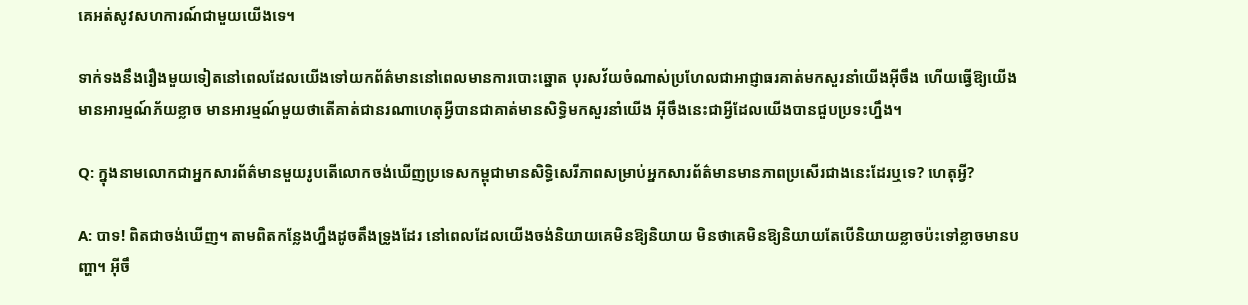គេអត់សូវសហការណ៍ជាមួយយើងទេ។

ទាក់ទងនឹងរឿងមួយទៀតនៅពេលដែលយើងទៅយកព័ត៌មាននៅពេលមានការបោះឆ្នោត បុរសវ័យចំណាស់ប្រហែលជាអាជ្ញាធរគាត់មកសួរនាំយើងអ៊ីចឹង ហើយធ្វើឱ្យយើងមានអារម្មណ៍ភ័យខ្លាច មានអារម្មណ៍មួយថាតើគាត់ជានរណាហេតុអ្វីបានជាគាត់មានសិទ្ធិមកសួរនាំយើង អ៊ីចឹងនេះជាអ្វីដែលយើងបានជួបប្រទះហ្នឹង។

Q: ក្នុងនាមលោកជាអ្នកសារព័ត៌មានមួយរូបតើលោកចង់ឃើញប្រទេសកម្ពុជាមានសិទិ្ធសេរីភាពសម្រាប់អ្នកសារព័ត៌មានមានភាពប្រសើរជាងនេះដែរឬទេ? ហេតុអ្វី?

A: បាទ! ពិតជាចង់ឃើញ។ តាមពិតកន្លែងហ្នឹងដូចតឹងទ្រូងដែរ នៅពេលដែលយើងចង់និយាយគេមិនឱ្យនិយាយ មិនថាគេមិនឱ្យនិយាយតែបើនិយាយខ្លាចប៉ះទៅខ្លាចមានបញ្ហា។ អ៊ីចឹ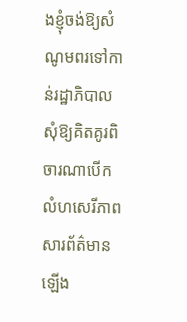ងខ្ញុំចង់ឱ្យសំណូមពរទៅកាន់រដ្ឋាភិបាលសុំឱ្យគិតគូរពិចារណាបើកលំហសេរីភាពសារព័ត៌មានឡើង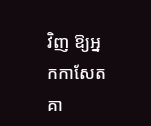វិញ ឱ្យអ្នកកាសែតគា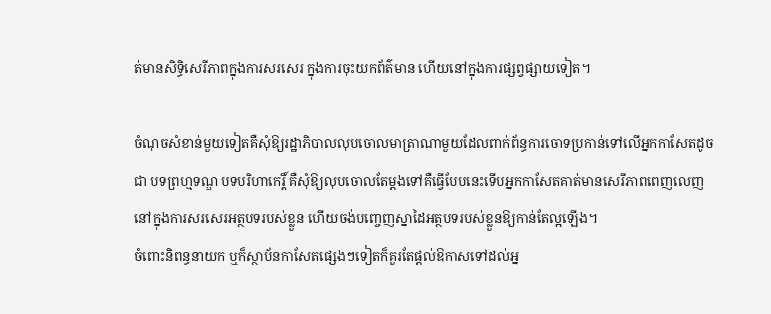ត់មានសិទិ្ធសេរីភាពក្នុងការសរសេរ ក្នុងការចុះយកព័ត៌មាន ហើយនៅក្នុងការផ្សព្វផ្សាយទៀត។

ចំណុចសំខាន់មួយទៀតគឺសុំឱ្យរដ្ឋាភិបាលលុបចោលមាត្រាណាមួយដែលពាក់ព័ន្ធការចោទប្រកាន់ទៅលើអ្នកកាសែតដូចជា បទព្រហ្មទណ្ឌ បទបរិហាកេរ្តិ៍ គឺសុំឱ្យលុបចោលតែម្តងទៅគឺធ្វើបែបនេះទើបអ្នកកាសែតគាត់មានសេរីភាពពេញលេញនៅក្នុងការសរសេរអត្ថបទរបស់ខ្លួន ហើយចង់បញ្ចេញស្នាដៃអត្ថបទរបស់ខ្លួនឱ្យកាន់តែល្អឡើង។
ចំពោះនិពន្ធនាយក ឬក៏ស្ថាប័នកាសែតផ្សេងៗទៀតក៏គួរតែផ្តល់ឱកាសទៅដល់អ្ន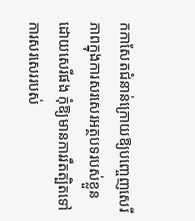កកាសែតជំនាន់ក្រោយឱ្យបញ្ចេញសេរីភាពក្នុងការសរសេរអត្ថបទរបស់ខ្លួនដោយសេរីផង កុំឱ្យមានការរឹតត្បិតទៅការសរសេររបស់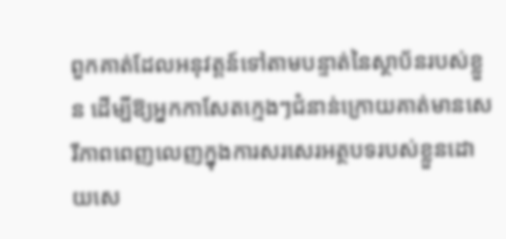ពួកគាត់ដែលអនុវត្តន៍ទៅតាមបន្ទាត់នៃស្ថាប័នរបស់ខ្លួន ដើម្បីឱ្យអ្នកកាសែតក្មេងៗជំនាន់ក្រោយគាត់មានសេរីភាពពេញលេញក្នុងការសរសេរអត្ថបទរបស់ខ្លួនដោយសេ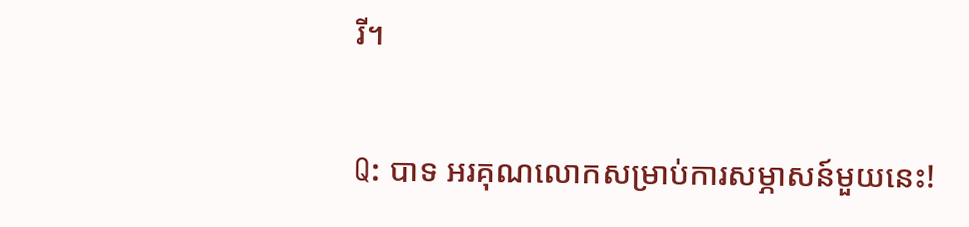រី។

Q: បាទ អរគុណលោកសម្រាប់ការសម្ភាសន៍មួយនេះ!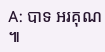A: បាទ អរគុណ៕